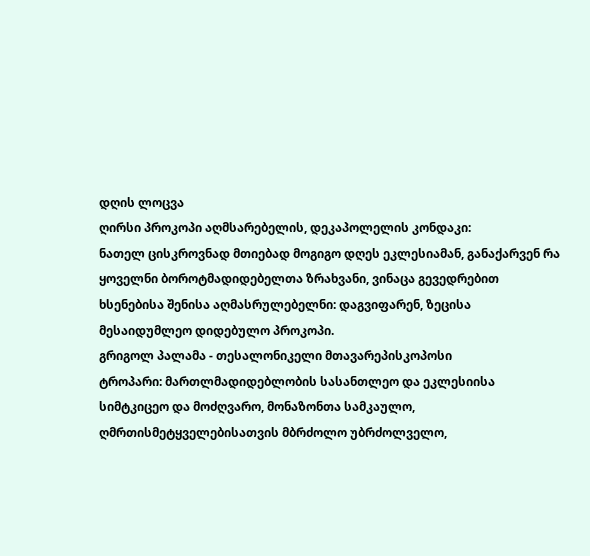დღის ლოცვა
ღირსი პროკოპი აღმსარებელის, დეკაპოლელის კონდაკი:
ნათელ ცისკროვნად მთიებად მოგიგო დღეს ეკლესიამან, განაქარვენ რა ყოველნი ბოროტმადიდებელთა ზრახვანი, ვინაცა გევედრებით ხსენებისა შენისა აღმასრულებელნი: დაგვიფარენ, ზეცისა მესაიდუმლეო დიდებულო პროკოპი.
გრიგოლ პალამა - თესალონიკელი მთავარეპისკოპოსი
ტროპარი: მართლმადიდებლობის სასანთლეო და ეკლესიისა სიმტკიცეო და მოძღვარო, მონაზონთა სამკაულო, ღმრთისმეტყველებისათვის მბრძოლო უბრძოლველო,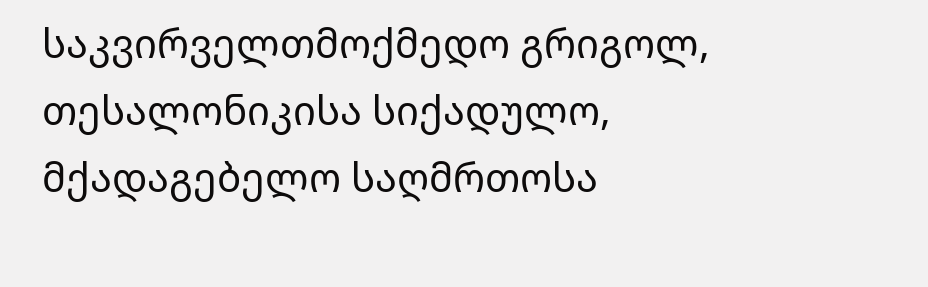საკვირველთმოქმედო გრიგოლ, თესალონიკისა სიქადულო, მქადაგებელო საღმრთოსა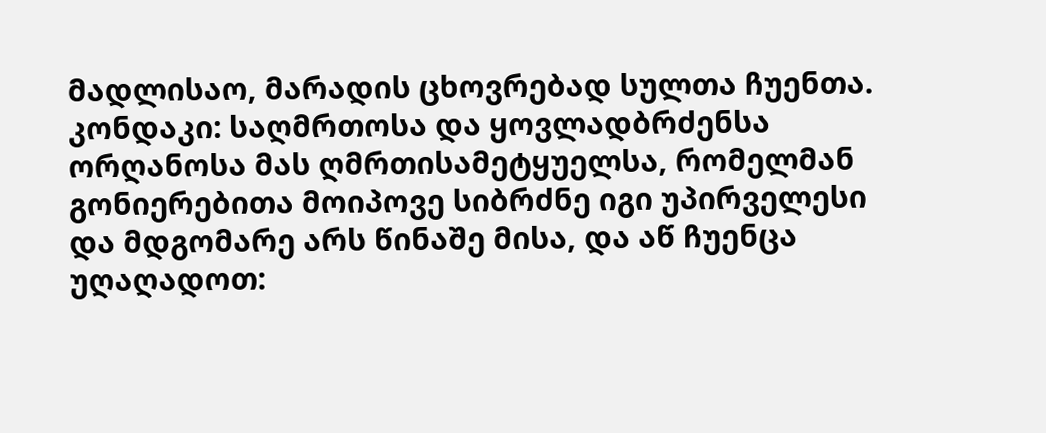მადლისაო, მარადის ცხოვრებად სულთა ჩუენთა.
კონდაკი: საღმრთოსა და ყოვლადბრძენსა ორღანოსა მას ღმრთისამეტყუელსა, რომელმან გონიერებითა მოიპოვე სიბრძნე იგი უპირველესი და მდგომარე არს წინაშე მისა, და აწ ჩუენცა უღაღადოთ: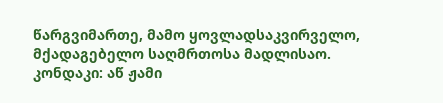წარგვიმართე, მამო ყოვლადსაკვირველო, მქადაგებელო საღმრთოსა მადლისაო.
კონდაკი: აწ ჟამი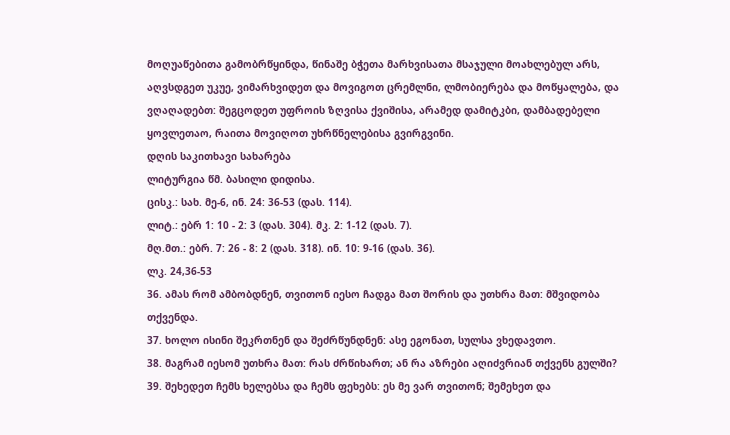მოღუაწებითა გამობრწყინდა, წინაშე ბჭეთა მარხვისათა მსაჯული მოახლებულ არს, აღვსდგეთ უკუე, ვიმარხვიდეთ და მოვიგოთ ცრემლნი, ლმობიერება და მოწყალება, და ვღაღადებთ: შეგცოდეთ უფროის ზღვისა ქვიშისა, არამედ დამიტკბი, დამბადებელი ყოვლეთაო, რაითა მოვიღოთ უხრწნელებისა გვირგვინი.
დღის საკითხავი სახარება
ლიტურგია წმ. ბასილი დიდისა.
ცისკ.: სახ. მე-6, ინ. 24: 36-53 (დას. 114).
ლიტ.: ებრ 1: 10 - 2: 3 (დას. 304). მკ. 2: 1-12 (დას. 7).
მღ.მთ.: ებრ. 7: 26 - 8: 2 (დას. 318). ინ. 10: 9-16 (დას. 36).
ლკ. 24,36-53
36. ამას რომ ამბობდნენ, თვითონ იესო ჩადგა მათ შორის და უთხრა მათ: მშვიდობა თქვენდა.
37. ხოლო ისინი შეკრთნენ და შეძრწუნდნენ: ასე ეგონათ, სულსა ვხედავთო.
38. მაგრამ იესომ უთხრა მათ: რას ძრწიხართ; ან რა აზრები აღიძვრიან თქვენს გულში?
39. შეხედეთ ჩემს ხელებსა და ჩემს ფეხებს: ეს მე ვარ თვითონ; შემეხეთ და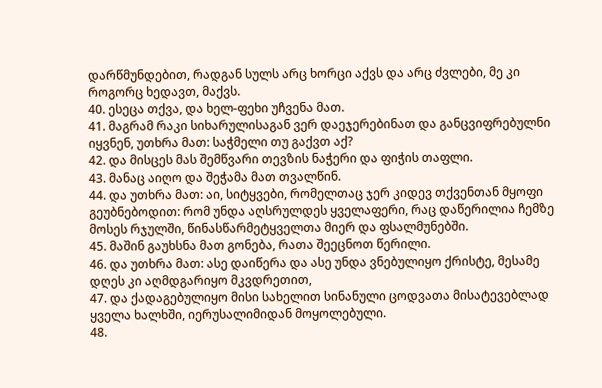დარწმუნდებით, რადგან სულს არც ხორცი აქვს და არც ძვლები, მე კი როგორც ხედავთ, მაქვს.
40. ესეცა თქვა, და ხელ-ფეხი უჩვენა მათ.
41. მაგრამ რაკი სიხარულისაგან ვერ დაეჯერებინათ და განცვიფრებულნი იყვნენ, უთხრა მათ: საჭმელი თუ გაქვთ აქ?
42. და მისცეს მას შემწვარი თევზის ნაჭერი და ფიჭის თაფლი.
43. მანაც აიღო და შეჭამა მათ თვალწინ.
44. და უთხრა მათ: აი, სიტყვები, რომელთაც ჯერ კიდევ თქვენთან მყოფი გეუბნებოდით: რომ უნდა აღსრულდეს ყველაფერი, რაც დაწერილია ჩემზე მოსეს რჯულში, წინასწარმეტყველთა მიერ და ფსალმუნებში.
45. მაშინ გაუხსნა მათ გონება, რათა შეეცნოთ წერილი.
46. და უთხრა მათ: ასე დაიწერა და ასე უნდა ვნებულიყო ქრისტე, მესამე დღეს კი აღმდგარიყო მკვდრეთით,
47. და ქადაგებულიყო მისი სახელით სინანული ცოდვათა მისატევებლად ყველა ხალხში, იერუსალიმიდან მოყოლებული.
48.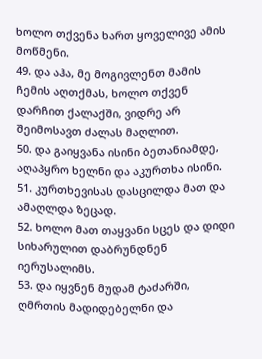ხოლო თქვენა ხართ ყოველივე ამის მოწმენი.
49. და აჰა, მე მოგივლენთ მამის ჩემის აღთქმას, ხოლო თქვენ დარჩით ქალაქში, ვიდრე არ შეიმოსავთ ძალას მაღლით.
50. და გაიყვანა ისინი ბეთანიამდე, აღაპყრო ხელნი და აკურთხა ისინი.
51. კურთხევისას დასცილდა მათ და ამაღლდა ზეცად.
52. ხოლო მათ თაყვანი სცეს და დიდი სიხარულით დაბრუნდნენ იერუსალიმს.
53. და იყვნენ მუდამ ტაძარში, ღმრთის მადიდებელნი და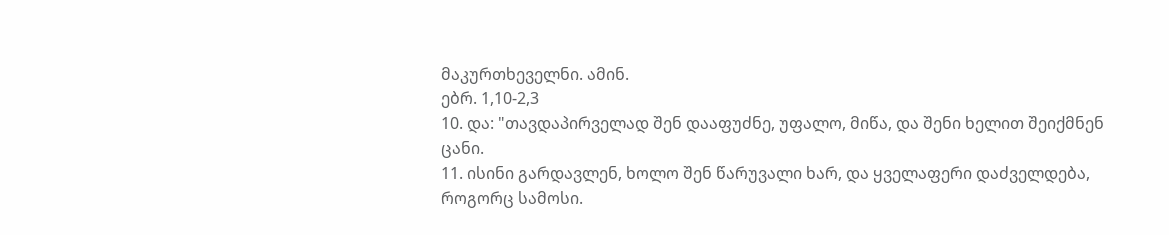მაკურთხეველნი. ამინ.
ებრ. 1,10-2,3
10. და: "თავდაპირველად შენ დააფუძნე, უფალო, მიწა, და შენი ხელით შეიქმნენ ცანი.
11. ისინი გარდავლენ, ხოლო შენ წარუვალი ხარ, და ყველაფერი დაძველდება, როგორც სამოსი.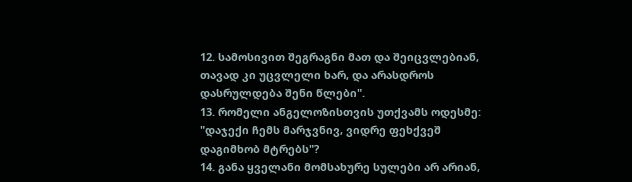12. სამოსივით შეგრაგნი მათ და შეიცვლებიან, თავად კი უცვლელი ხარ, და არასდროს დასრულდება შენი წლები".
13. რომელი ანგელოზისთვის უთქვამს ოდესმე: "დაჯექი ჩემს მარჯვნივ, ვიდრე ფეხქვეშ დაგიმხობ მტრებს"?
14. განა ყველანი მომსახურე სულები არ არიან,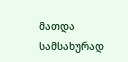მათდა სამსახურად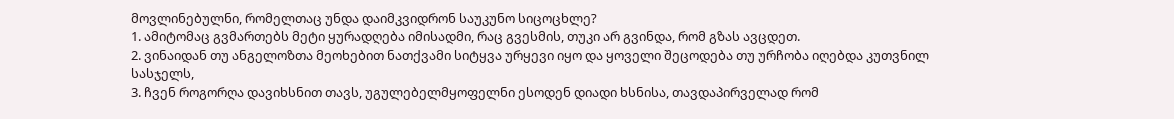მოვლინებულნი, რომელთაც უნდა დაიმკვიდრონ საუკუნო სიცოცხლე?
1. ამიტომაც გვმართებს მეტი ყურადღება იმისადმი, რაც გვესმის, თუკი არ გვინდა, რომ გზას ავცდეთ.
2. ვინაიდან თუ ანგელოზთა მეოხებით ნათქვამი სიტყვა ურყევი იყო და ყოველი შეცოდება თუ ურჩობა იღებდა კუთვნილ სასჯელს,
3. ჩვენ როგორღა დავიხსნით თავს, უგულებელმყოფელნი ესოდენ დიადი ხსნისა, თავდაპირველად რომ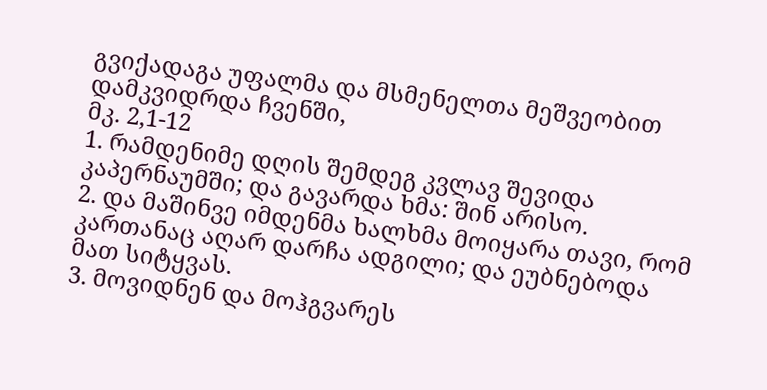გვიქადაგა უფალმა და მსმენელთა მეშვეობით დამკვიდრდა ჩვენში,
მკ. 2,1-12
1. რამდენიმე დღის შემდეგ კვლავ შევიდა კაპერნაუმში; და გავარდა ხმა: შინ არისო.
2. და მაშინვე იმდენმა ხალხმა მოიყარა თავი, რომ კართანაც აღარ დარჩა ადგილი; და ეუბნებოდა მათ სიტყვას.
3. მოვიდნენ და მოჰგვარეს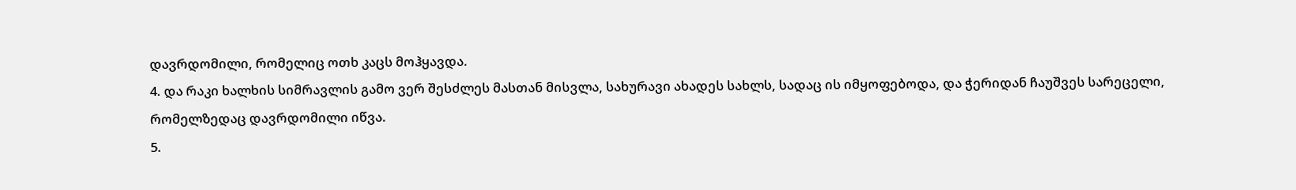დავრდომილი, რომელიც ოთხ კაცს მოჰყავდა.
4. და რაკი ხალხის სიმრავლის გამო ვერ შესძლეს მასთან მისვლა, სახურავი ახადეს სახლს, სადაც ის იმყოფებოდა, და ჭერიდან ჩაუშვეს სარეცელი, რომელზედაც დავრდომილი იწვა.
5.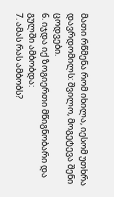მათი რწმენა რომ იხილა, იესომ უთხრა დავრდომილს: შვილო, მოგეტევა შენი ცოდვები.
6. იჯდა იქ ზოგიერთი მწიგნობარი და გულში ამბობდა:
7. ამას რას ამბობს?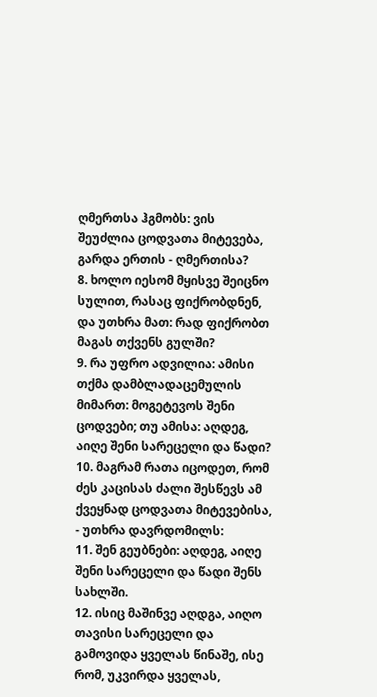ღმერთსა ჰგმობს: ვის შეუძლია ცოდვათა მიტევება, გარდა ერთის - ღმერთისა?
8. ხოლო იესომ მყისვე შეიცნო სულით, რასაც ფიქრობდნენ, და უთხრა მათ: რად ფიქრობთ მაგას თქვენს გულში?
9. რა უფრო ადვილია: ამისი თქმა დამბლადაცემულის მიმართ: მოგეტევოს შენი ცოდვები; თუ ამისა: აღდეგ, აიღე შენი სარეცელი და წადი?
10. მაგრამ რათა იცოდეთ, რომ ძეს კაცისას ძალი შესწევს ამ ქვეყნად ცოდვათა მიტევებისა, - უთხრა დავრდომილს:
11. შენ გეუბნები: აღდეგ, აიღე შენი სარეცელი და წადი შენს სახლში.
12. ისიც მაშინვე აღდგა, აიღო თავისი სარეცელი და გამოვიდა ყველას წინაშე, ისე რომ, უკვირდა ყველას,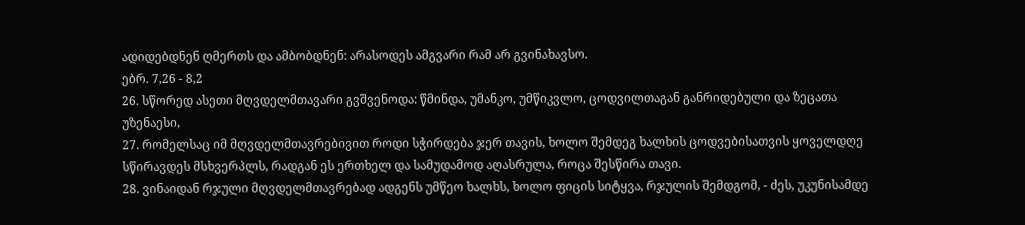ადიდებდნენ ღმერთს და ამბობდნენ: არასოდეს ამგვარი რამ არ გვინახავსო.
ებრ. 7,26 - 8,2
26. სწორედ ასეთი მღვდელმთავარი გვშვენოდა: წმინდა, უმანკო, უმწიკვლო, ცოდვილთაგან განრიდებული და ზეცათა უზენაესი,
27. რომელსაც იმ მღვდელმთავრებივით როდი სჭირდება ჯერ თავის, ხოლო შემდეგ ხალხის ცოდვებისათვის ყოველდღე სწირავდეს მსხვერპლს, რადგან ეს ერთხელ და სამუდამოდ აღასრულა, როცა შესწირა თავი.
28. ვინაიდან რჯული მღვდელმთავრებად ადგენს უმწეო ხალხს, ხოლო ფიცის სიტყვა, რჯულის შემდგომ, - ძეს, უკუნისამდე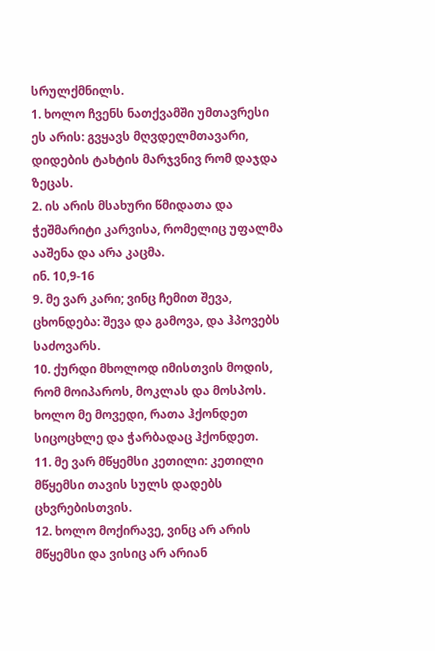სრულქმნილს.
1. ხოლო ჩვენს ნათქვამში უმთავრესი ეს არის: გვყავს მღვდელმთავარი, დიდების ტახტის მარჯვნივ რომ დაჯდა ზეცას.
2. ის არის მსახური წმიდათა და ჭეშმარიტი კარვისა, რომელიც უფალმა ააშენა და არა კაცმა.
ინ. 10,9-16
9. მე ვარ კარი; ვინც ჩემით შევა, ცხონდება: შევა და გამოვა, და ჰპოვებს საძოვარს.
10. ქურდი მხოლოდ იმისთვის მოდის, რომ მოიპაროს, მოკლას და მოსპოს. ხოლო მე მოვედი, რათა ჰქონდეთ სიცოცხლე და ჭარბადაც ჰქონდეთ.
11. მე ვარ მწყემსი კეთილი: კეთილი მწყემსი თავის სულს დადებს ცხვრებისთვის.
12. ხოლო მოქირავე, ვინც არ არის მწყემსი და ვისიც არ არიან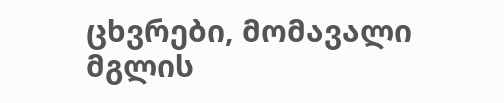ცხვრები, მომავალი მგლის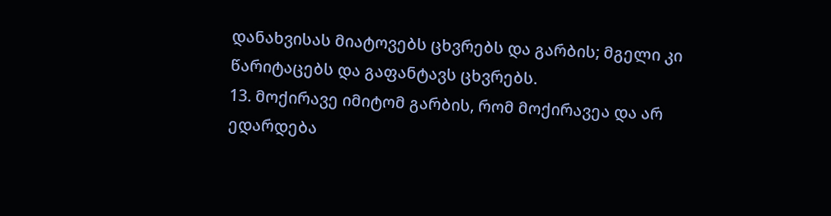დანახვისას მიატოვებს ცხვრებს და გარბის; მგელი კი წარიტაცებს და გაფანტავს ცხვრებს.
13. მოქირავე იმიტომ გარბის, რომ მოქირავეა და არ ედარდება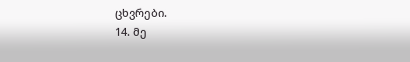ცხვრები.
14. მე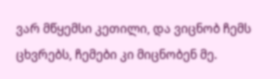ვარ მწყემსი კეთილი, და ვიცნობ ჩემს ცხვრებს, ჩემები კი მიცნობენ მე.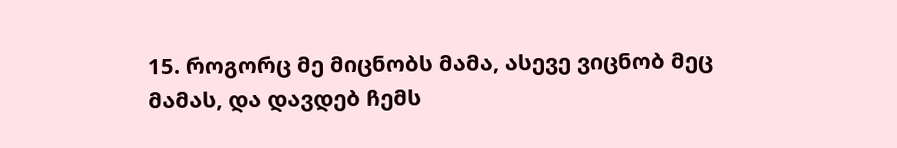15. როგორც მე მიცნობს მამა, ასევე ვიცნობ მეც მამას, და დავდებ ჩემს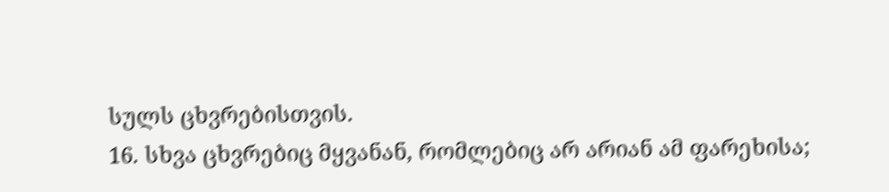სულს ცხვრებისთვის.
16. სხვა ცხვრებიც მყვანან, რომლებიც არ არიან ამ ფარეხისა;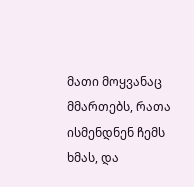მათი მოყვანაც მმართებს, რათა ისმენდნენ ჩემს ხმას, და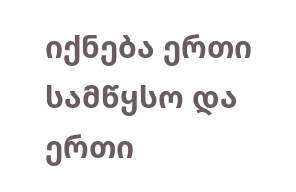იქნება ერთი სამწყსო და ერთი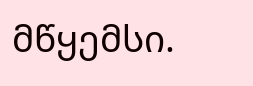მწყემსი.